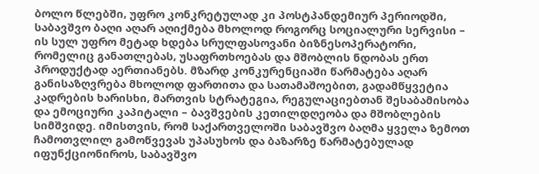ბოლო წლებში, უფრო კონკრეტულად კი პოსტპანდემიურ პერიოდში, საბავშვო ბაღი აღარ აღიქმება მხოლოდ როგორც სოციალური სერვისი – ის სულ უფრო მეტად ხდება სრულფასოვანი ბიზნესოპერატორი, რომელიც განათლებას, უსაფრთხოებას და მშობლის ნდობას ერთ პროდუქტად აერთიანებს. მზარდ კონკურენციაში წარმატება აღარ განისაზღვრება მხოლოდ ფართითა და სათამაშოებით, გადამწყვეტია კადრების ხარისხი, მართვის სტრატეგია, რეგულაციებთან შესაბამისობა და ემოციური კაპიტალი – ბავშვების კეთილდღეობა და მშობლების სიმშვიდე. იმისთვის, რომ საქართველოში საბავშვო ბაღმა ყველა ზემოთ ჩამოთვლილ გამოწვევას უპასუხოს და ბაზარზე წარმატებულად იფუნქციონიროს, საბავშვო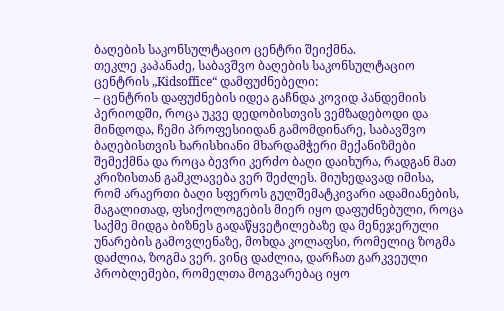ბაღების საკონსულტაციო ცენტრი შეიქმნა.
თეკლე კაპანაძე, საბავშვო ბაღების საკონსულტაციო ცენტრის „Kidsoffice“ დამფუძნებელი:
– ცენტრის დაფუძნების იდეა გაჩნდა კოვიდ პანდემიის პერიოდში, როცა უკვე დედობისთვის ვემზადებოდი და მინდოდა, ჩემი პროფესიიდან გამომდინარე, საბავშვო ბაღებისთვის ხარისხიანი მხარდამჭერი მექანიზმები შემექმნა და როცა ბევრი კერძო ბაღი დაიხურა, რადგან მათ კრიზისთან გამკლავება ვერ შეძლეს. მიუხედავად იმისა, რომ არაერთი ბაღი სფეროს გულშემატკივარი ადამიანების, მაგალითად, ფსიქოლოგების მიერ იყო დაფუძნებული, როცა საქმე მიდგა ბიზნეს გადაწყვეტილებაზე და მენეჯერული უნარების გამოვლენაზე, მოხდა კოლაფსი, რომელიც ზოგმა დაძლია, ზოგმა ვერ. ვინც დაძლია, დარჩათ გარკვეული პრობლემები, რომელთა მოგვარებაც იყო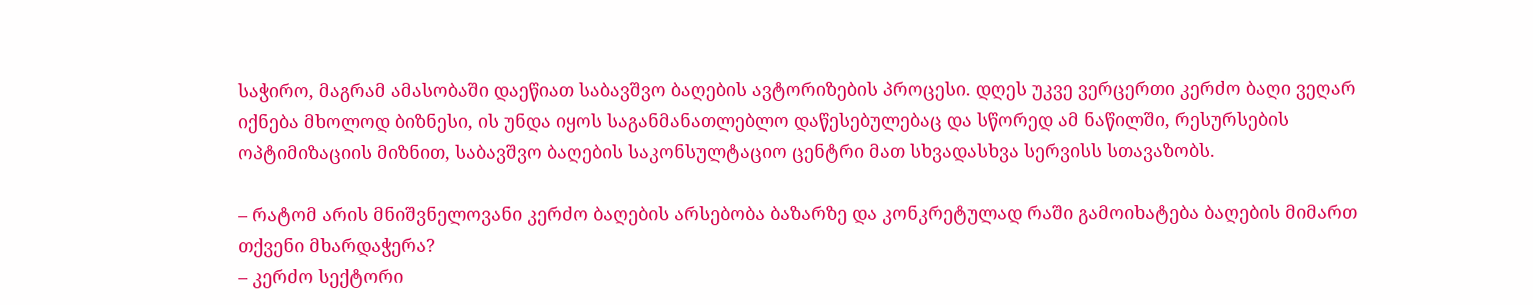საჭირო, მაგრამ ამასობაში დაეწიათ საბავშვო ბაღების ავტორიზების პროცესი. დღეს უკვე ვერცერთი კერძო ბაღი ვეღარ იქნება მხოლოდ ბიზნესი, ის უნდა იყოს საგანმანათლებლო დაწესებულებაც და სწორედ ამ ნაწილში, რესურსების ოპტიმიზაციის მიზნით, საბავშვო ბაღების საკონსულტაციო ცენტრი მათ სხვადასხვა სერვისს სთავაზობს.

– რატომ არის მნიშვნელოვანი კერძო ბაღების არსებობა ბაზარზე და კონკრეტულად რაში გამოიხატება ბაღების მიმართ თქვენი მხარდაჭერა?
– კერძო სექტორი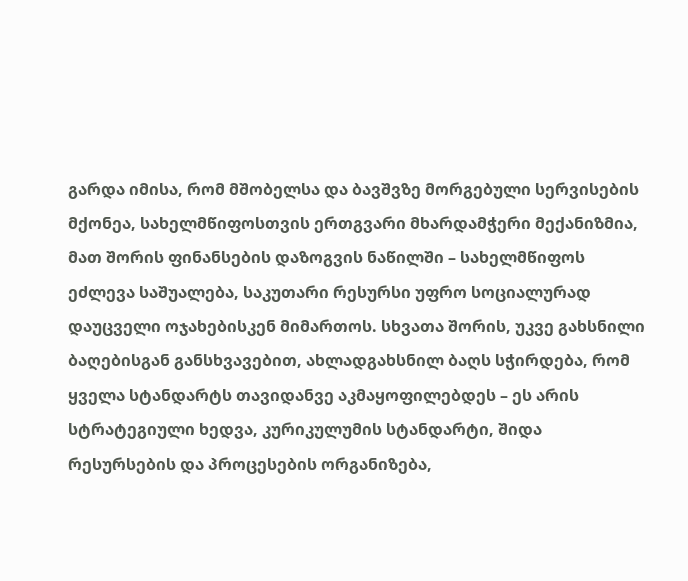გარდა იმისა, რომ მშობელსა და ბავშვზე მორგებული სერვისების მქონეა, სახელმწიფოსთვის ერთგვარი მხარდამჭერი მექანიზმია, მათ შორის ფინანსების დაზოგვის ნაწილში – სახელმწიფოს ეძლევა საშუალება, საკუთარი რესურსი უფრო სოციალურად დაუცველი ოჯახებისკენ მიმართოს. სხვათა შორის, უკვე გახსნილი ბაღებისგან განსხვავებით, ახლადგახსნილ ბაღს სჭირდება, რომ ყველა სტანდარტს თავიდანვე აკმაყოფილებდეს – ეს არის სტრატეგიული ხედვა, კურიკულუმის სტანდარტი, შიდა რესურსების და პროცესების ორგანიზება,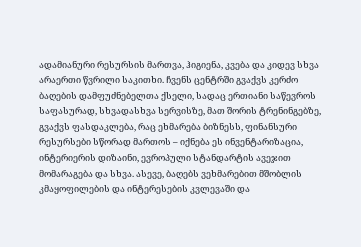ადამიანური რესურსის მართვა, ჰიგიენა, კვება და კიდევ სხვა არაერთი წვრილი საკითხი. ჩვენს ცენტრში გვაქვს კერძო ბაღების დამფუძნებელთა ქსელი, სადაც ერთიანი საწევროს საფასურად, სხვადასხვა სერვისზე, მათ შორის ტრენინგებზე, გვაქვს ფასდაკლება, რაც ეხმარება ბიზნესს, ფინანსური რესურსები სწორად მართოს – იქნება ეს ინვენტარიზაცია, ინტერიერის დიზაინი, ევროპული სტანდარტის ავეჯით მომარაგება და სხვა. ასევე, ბაღებს ვეხმარებით მშობლის კმაყოფილების და ინტერესების კვლევაში და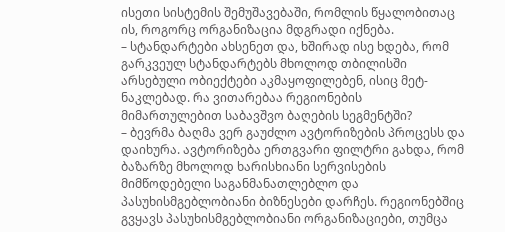ისეთი სისტემის შემუშავებაში, რომლის წყალობითაც ის, როგორც ორგანიზაცია მდგრადი იქნება.
– სტანდარტები ახსენეთ და, ხშირად ისე ხდება, რომ გარკვეულ სტანდარტებს მხოლოდ თბილისში არსებული ობიექტები აკმაყოფილებენ, ისიც მეტ-ნაკლებად. რა ვითარებაა რეგიონების მიმართულებით საბავშვო ბაღების სეგმენტში?
– ბევრმა ბაღმა ვერ გაუძლო ავტორიზების პროცესს და დაიხურა. ავტორიზება ერთგვარი ფილტრი გახდა, რომ ბაზარზე მხოლოდ ხარისხიანი სერვისების მიმწოდებელი საგანმანათლებლო და პასუხისმგებლობიანი ბიზნესები დარჩეს. რეგიონებშიც გვყავს პასუხისმგებლობიანი ორგანიზაციები, თუმცა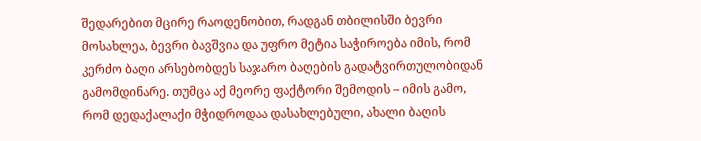შედარებით მცირე რაოდენობით, რადგან თბილისში ბევრი მოსახლეა, ბევრი ბავშვია და უფრო მეტია საჭიროება იმის, რომ კერძო ბაღი არსებობდეს საჯარო ბაღების გადატვირთულობიდან გამომდინარე. თუმცა აქ მეორე ფაქტორი შემოდის – იმის გამო, რომ დედაქალაქი მჭიდროდაა დასახლებული, ახალი ბაღის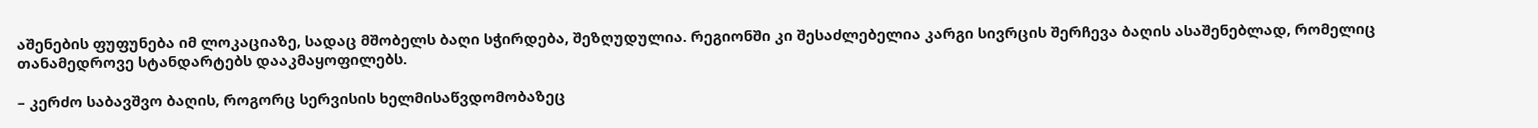აშენების ფუფუნება იმ ლოკაციაზე, სადაც მშობელს ბაღი სჭირდება, შეზღუდულია. რეგიონში კი შესაძლებელია კარგი სივრცის შერჩევა ბაღის ასაშენებლად, რომელიც თანამედროვე სტანდარტებს დააკმაყოფილებს.

– კერძო საბავშვო ბაღის, როგორც სერვისის ხელმისაწვდომობაზეც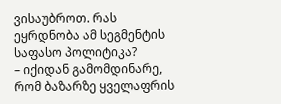ვისაუბროთ. რას ეყრდნობა ამ სეგმენტის საფასო პოლიტიკა?
– იქიდან გამომდინარე, რომ ბაზარზე ყველაფრის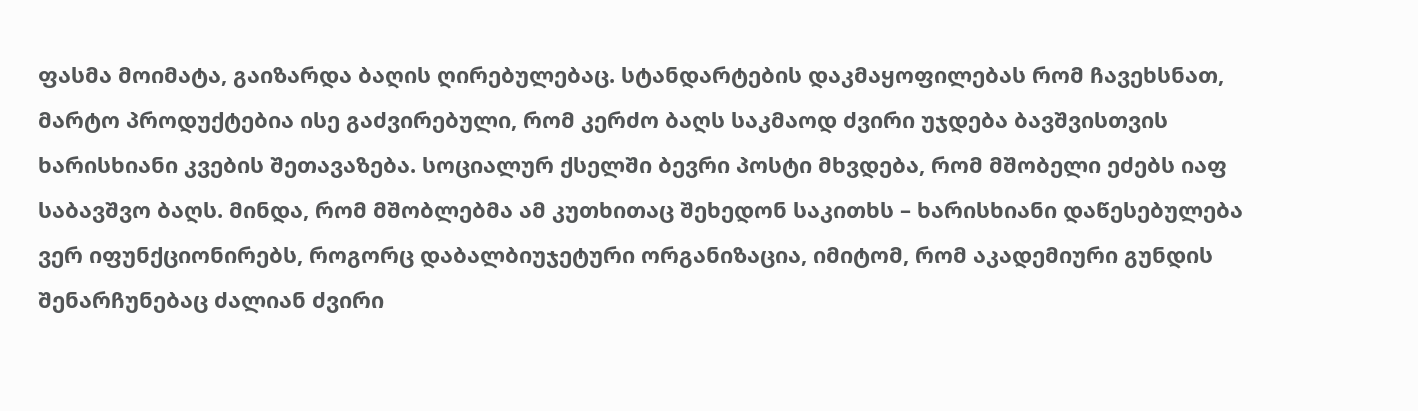ფასმა მოიმატა, გაიზარდა ბაღის ღირებულებაც. სტანდარტების დაკმაყოფილებას რომ ჩავეხსნათ, მარტო პროდუქტებია ისე გაძვირებული, რომ კერძო ბაღს საკმაოდ ძვირი უჯდება ბავშვისთვის ხარისხიანი კვების შეთავაზება. სოციალურ ქსელში ბევრი პოსტი მხვდება, რომ მშობელი ეძებს იაფ საბავშვო ბაღს. მინდა, რომ მშობლებმა ამ კუთხითაც შეხედონ საკითხს – ხარისხიანი დაწესებულება ვერ იფუნქციონირებს, როგორც დაბალბიუჯეტური ორგანიზაცია, იმიტომ, რომ აკადემიური გუნდის შენარჩუნებაც ძალიან ძვირი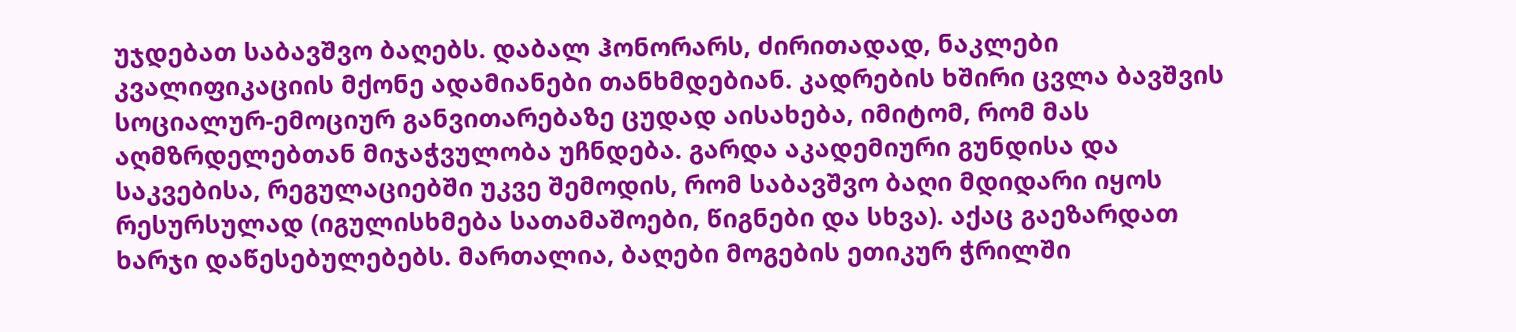უჯდებათ საბავშვო ბაღებს. დაბალ ჰონორარს, ძირითადად, ნაკლები კვალიფიკაციის მქონე ადამიანები თანხმდებიან. კადრების ხშირი ცვლა ბავშვის სოციალურ-ემოციურ განვითარებაზე ცუდად აისახება, იმიტომ, რომ მას აღმზრდელებთან მიჯაჭვულობა უჩნდება. გარდა აკადემიური გუნდისა და საკვებისა, რეგულაციებში უკვე შემოდის, რომ საბავშვო ბაღი მდიდარი იყოს რესურსულად (იგულისხმება სათამაშოები, წიგნები და სხვა). აქაც გაეზარდათ ხარჯი დაწესებულებებს. მართალია, ბაღები მოგების ეთიკურ ჭრილში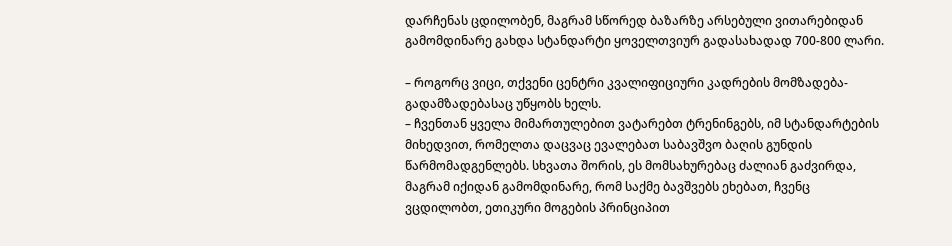დარჩენას ცდილობენ, მაგრამ სწორედ ბაზარზე არსებული ვითარებიდან გამომდინარე გახდა სტანდარტი ყოველთვიურ გადასახადად 700-800 ლარი.

– როგორც ვიცი, თქვენი ცენტრი კვალიფიციური კადრების მომზადება-გადამზადებასაც უწყობს ხელს.
– ჩვენთან ყველა მიმართულებით ვატარებთ ტრენინგებს, იმ სტანდარტების მიხედვით, რომელთა დაცვაც ევალებათ საბავშვო ბაღის გუნდის წარმომადგენლებს. სხვათა შორის, ეს მომსახურებაც ძალიან გაძვირდა, მაგრამ იქიდან გამომდინარე, რომ საქმე ბავშვებს ეხებათ, ჩვენც ვცდილობთ, ეთიკური მოგების პრინციპით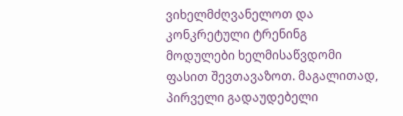ვიხელმძღვანელოთ და კონკრეტული ტრენინგ მოდულები ხელმისაწვდომი ფასით შევთავაზოთ. მაგალითად, პირველი გადაუდებელი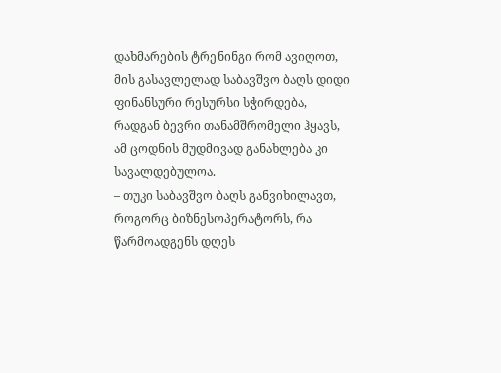დახმარების ტრენინგი რომ ავიღოთ, მის გასავლელად საბავშვო ბაღს დიდი ფინანსური რესურსი სჭირდება, რადგან ბევრი თანამშრომელი ჰყავს, ამ ცოდნის მუდმივად განახლება კი სავალდებულოა.
– თუკი საბავშვო ბაღს განვიხილავთ, როგორც ბიზნესოპერატორს, რა წარმოადგენს დღეს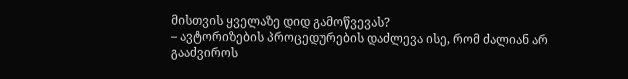მისთვის ყველაზე დიდ გამოწვევას?
– ავტორიზების პროცედურების დაძლევა ისე, რომ ძალიან არ გააძვიროს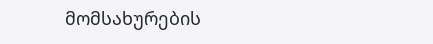მომსახურების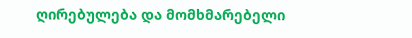ღირებულება და მომხმარებელი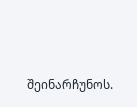შეინარჩუნოს.